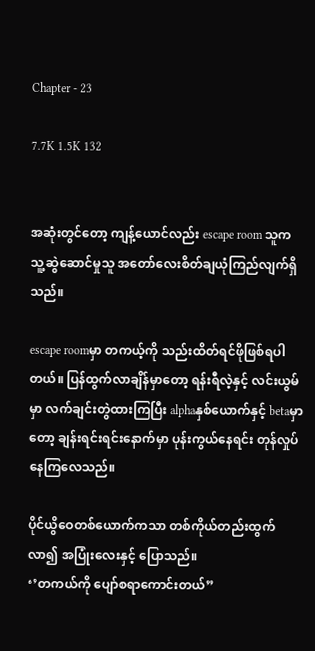Chapter - 23

7.7K 1.5K 132


အဆုံးတွင်တော့ ကျန့်ယောင်လည်း escape room သူက သူ့ဆွဲဆောင်မှုသူ အတော်လေးစိတ်ချယုံကြည်လျက်ရှိသည်။

escape roomမှာ တကယ့်ကို သည်းထိတ်ရင်ဖိုဖြစ်ရပါတယ်။ ပြန်ထွက်လာချိန်မှာတော့ ရန်းရီလဲ့နှင့် လင်းယွမ်မှာ လက်ချင်းတွဲထားကြပြီး alphaနှစ်‌ယောက်နှင့် betaမှာတော့ ချန်းရင်းရင်းနောက်မှာ ပုန်းကွယ်နေရင်း တုန်လှုပ်နေကြလေသည်။

ပိုင်ယွိဝေတစ်ယောက်ကသာ တစ်ကိုယ်တည်းထွက်လာ၍ အပြုံးလေးနှင့် ပြောသည်။
‘’တကယ်ကို ပျော်စရာကောင်းတယ်”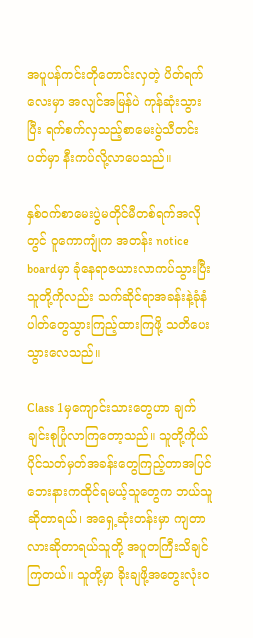အပူပန်ကင်းတိုတောင်းလှတဲ့ ပိတ်ရက်လေးမှာ အလျင်အမြန်ပဲ ကုန်ဆုံးသွားပြီး ရက်စက်လှသည့်စာမေးပွဲသီတင်းပတ်မှာ နီးကပ်လို့လာပေသည်။

နှစ်ဝက်စာမေးပွဲမတိုင်မီတစ်ရက်အလိုတွင် ဝူကောကျုံက အတန်း notice boardမှာ ခုံနေရာဇယားလာကပ်သွားပြီး သူတို့ကိုလည်း သက်ဆိုင်ရာအခန်းနဲ့ခုံနံပါတ်တွေသွားကြည့်ထားကြဖို့ သတိပေးသွားလေသည်။

Class 1မှကျောင်းသားတွေဟာ ချက်ချင်းစုပြုံလာကြတော့သည်။ သူတို့ကိုယ်ပိုင်သတ်မှတ်အခန်းတွေကြည့်တာအပြင် ဘေးနားကထိုင်ရမယ့်သူတွေက ဘယ်သူဆိုတာရယ်၊ အရှေ့ဆုံးတန်းမှာ ကျတာလားဆိုတာရယ်သူတို့ အပူတကြီးသိချင်ကြတယ်။ သူတို့မှာ ခိုးချဖို့အတွေးလုံး၀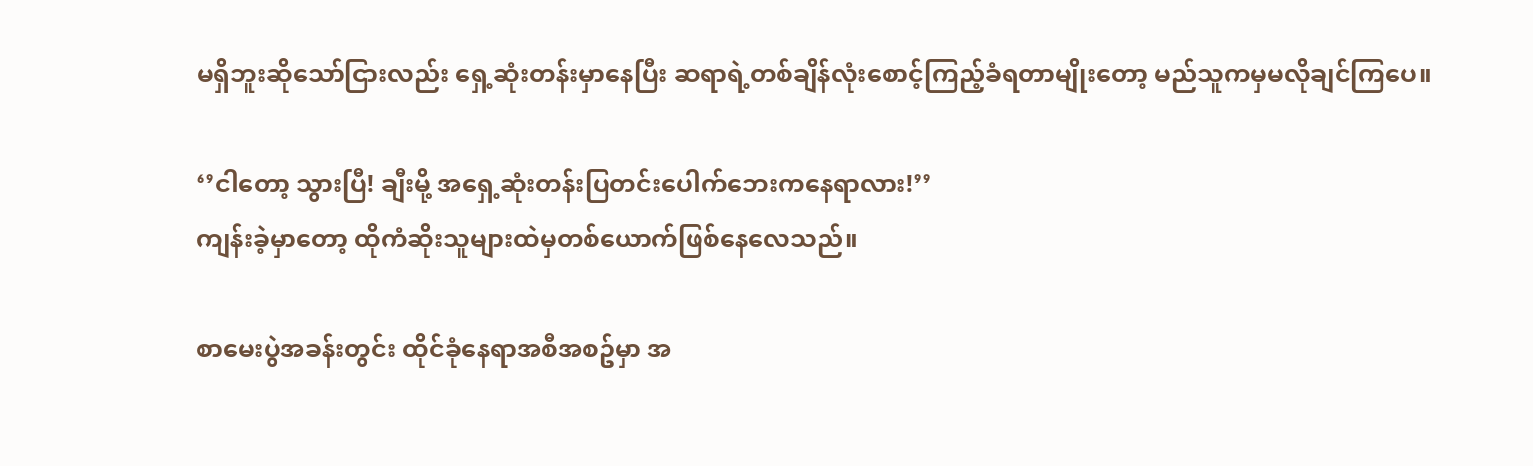မရှိဘူးဆိုသော်ငြားလည်း ရှေ့ဆုံးတန်းမှာနေပြီး ဆရာရဲ့တစ်ချိန်လုံးစောင့်ကြည့်ခံရတာမျိုး‌တော့ မည်သူကမှမလိုချင်ကြပေ။

‘’ငါတော့ သွားပြီ! ချီးမို့ အရှေ့ဆုံးတန်းပြတင်းပေါက်ဘေးကနေရာလား!’’
ကျန်းခဲ့မှာတော့ ထိုကံဆိုးသူများထဲမှတစ်ယောက်ဖြစ်‌နေလေသည်။

စာမေးပွဲအခန်းတွင်း ထိုင်ခုံနေရာအစီအစဥ်မှာ အ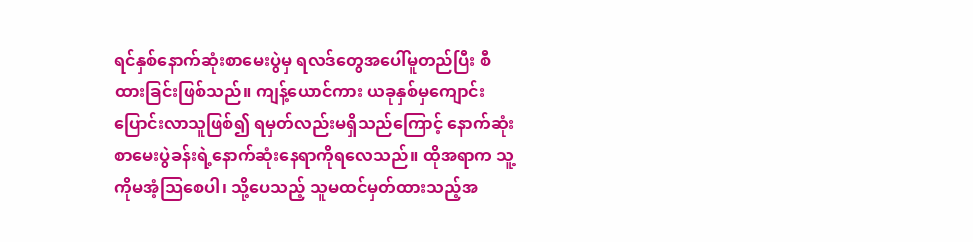ရင်နှစ်နောက်ဆုံးစာမေးပွဲမှ ရလဒ်တွေအပေါ်မူတည်ပြီး စီထားခြင်းဖြစ်သည်။ ကျန့်ယောင်ကား ယခုနှစ်မှကျောင်းပြောင်းလာသူဖြစ်၍ ရမှတ်လည်းမရှိသည်ကြောင့် နောက်ဆုံးစာမေးပွဲခန်းရဲ့နောက်ဆုံးနေရာကိုရလေသည်။ ထိုအရာက သူ့ကိုမအံ့သြစေပါ၊ သို့ပေသည့် သူမထင်မှတ်ထားသည့်အ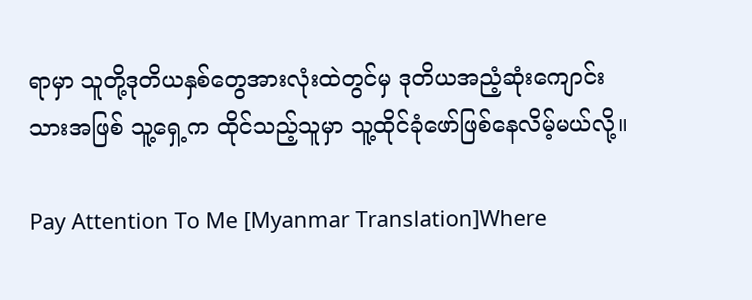ရာမှာ သူတို့ဒုတိယနှစ်တွေအားလုံးထဲတွင်မှ ဒုတိယအညံ့ဆုံးကျောင်းသားအဖြစ် သူ့ရှေ့က ထိုင်သည့်သူမှာ သူ့ထိုင်ခုံဖော်ဖြစ်နေလိမ့်မယ်လို့။

Pay Attention To Me [Myanmar Translation]Where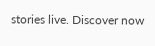stories live. Discover now